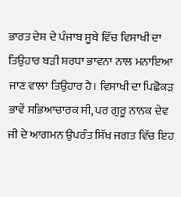ਭਾਰਤ ਦੇਸ਼ ਦੇ ਪੰਜਾਬ ਸੂਬੇ ਵਿੱਚ ਵਿਸਾਖੀ ਦਾ ਤਿਉਹਾਰ ਬੜੀ ਸ਼ਰਧਾ ਭਾਵਨਾ ਨਾਲ ਮਨਾਇਆ ਜਾਣ ਵਾਲਾ ਤਿਉਹਾਰ ਹੈ। ਵਿਸਾਖੀ ਦਾ ਪਿਛੋਕੜ ਭਾਵੇਂ ਸਭਿਆਚਾਰਕ ਸੀ, ਪਰ ਗੁਰੂ ਨਾਨਕ ਦੇਵ ਜੀ ਦੇ ਆਗਮਨ ਉਪਰੰਤ ਸਿੱਖ ਜਗਤ ਵਿੱਚ ਇਹ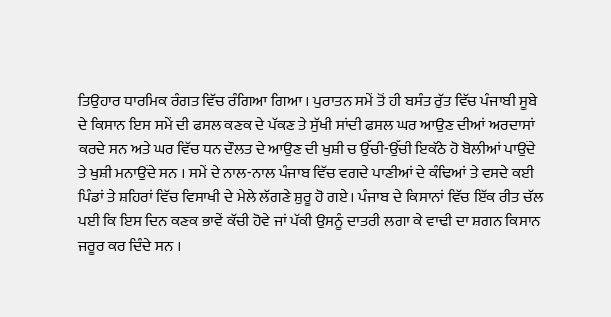ਤਿਉਹਾਰ ਧਾਰਮਿਕ ਰੰਗਤ ਵਿੱਚ ਰੰਗਿਆ ਗਿਆ । ਪੁਰਾਤਨ ਸਮੇਂ ਤੋਂ ਹੀ ਬਸੰਤ ਰੁੱਤ ਵਿੱਚ ਪੰਜਾਬੀ ਸੂਬੇ ਦੇ ਕਿਸਾਨ ਇਸ ਸਮੇਂ ਦੀ ਫਸਲ ਕਣਕ ਦੇ ਪੱਕਣ ਤੇ ਸੁੱਖੀ ਸਾਂਦੀ ਫਸਲ ਘਰ ਆਉਣ ਦੀਆਂ ਅਰਦਾਸਾਂ ਕਰਦੇ ਸਨ ਅਤੇ ਘਰ ਵਿੱਚ ਧਨ ਦੌਲਤ ਦੇ ਆਉਣ ਦੀ ਖੁਸ਼ੀ ਚ ਉੱਚੀ-ਉੱਚੀ ਇਕੱਠੇ ਹੋ ਬੋਲੀਆਂ ਪਾਉਂਦੇ ਤੇ ਖੁਸ਼ੀ ਮਨਾਉਂਦੇ ਸਨ । ਸਮੇਂ ਦੇ ਨਾਲ-ਨਾਲ ਪੰਜਾਬ ਵਿੱਚ ਵਗਦੇ ਪਾਣੀਆਂ ਦੇ ਕੰਢਿਆਂ ਤੇ ਵਸਦੇ ਕਈ ਪਿੰਡਾਂ ਤੇ ਸ਼ਹਿਰਾਂ ਵਿੱਚ ਵਿਸਾਖੀ ਦੇ ਮੇਲੇ ਲੱਗਣੇ ਸ਼ੁਰੂ ਹੋ ਗਏ। ਪੰਜਾਬ ਦੇ ਕਿਸਾਨਾਂ ਵਿੱਚ ਇੱਕ ਰੀਤ ਚੱਲ ਪਈ ਕਿ ਇਸ ਦਿਨ ਕਣਕ ਭਾਵੇਂ ਕੱਚੀ ਹੋਵੇ ਜਾਂ ਪੱਕੀ ਉਸਨੂੰ ਦਾਤਰੀ ਲਗਾ ਕੇ ਵਾਢੀ ਦਾ ਸ਼ਗਨ ਕਿਸਾਨ ਜਰੂਰ ਕਰ ਦਿੰਦੇ ਸਨ ।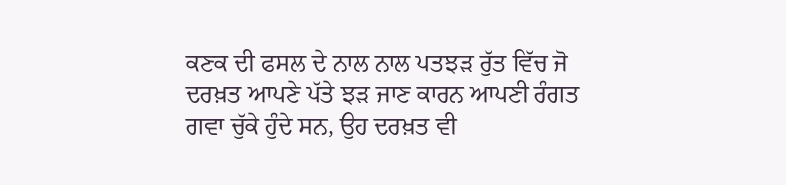ਕਣਕ ਦੀ ਫਸਲ ਦੇ ਨਾਲ ਨਾਲ ਪਤਝੜ ਰੁੱਤ ਵਿੱਚ ਜੋ ਦਰਖ਼ਤ ਆਪਣੇ ਪੱਤੇ ਝੜ ਜਾਣ ਕਾਰਨ ਆਪਣੀ ਰੰਗਤ ਗਵਾ ਚੁੱਕੇ ਹੁੰਦੇ ਸਨ, ਉਹ ਦਰਖ਼ਤ ਵੀ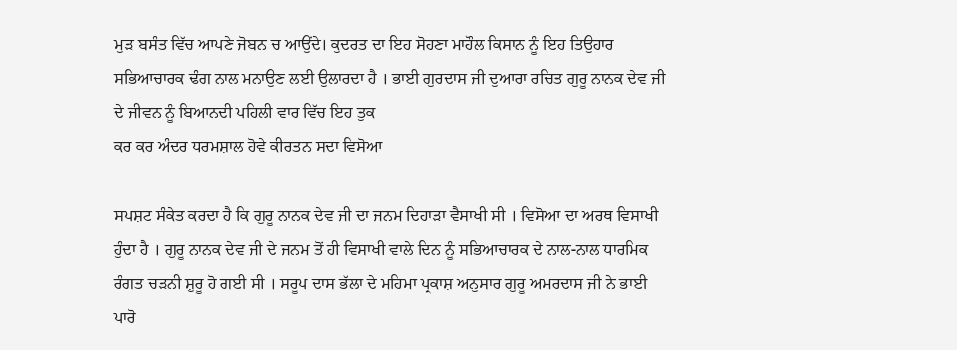ਮੁੜ ਬਸੰਤ ਵਿੱਚ ਆਪਣੇ ਜੋਬਨ ਚ ਆਉਂਦੇ। ਕੁਦਰਤ ਦਾ ਇਹ ਸੋਹਣਾ ਮਾਹੌਲ ਕਿਸਾਨ ਨੂੰ ਇਹ ਤਿਉਹਾਰ ਸਭਿਆਚਾਰਕ ਢੰਗ ਨਾਲ ਮਨਾਉਣ ਲਈ ਉਲਾਰਦਾ ਹੈ । ਭਾਈ ਗੁਰਦਾਸ ਜੀ ਦੁਆਰਾ ਰਚਿਤ ਗੁਰੂ ਨਾਨਕ ਦੇਵ ਜੀ ਦੇ ਜੀਵਨ ਨੂੰ ਬਿਆਨਦੀ ਪਹਿਲੀ ਵਾਰ ਵਿੱਚ ਇਹ ਤੁਕ
ਕਰ ਕਰ ਅੰਦਰ ਧਰਮਸ਼ਾਲ ਹੋਵੇ ਕੀਰਤਨ ਸਦਾ ਵਿਸੋਆ

ਸਪਸ਼ਟ ਸੰਕੇਤ ਕਰਦਾ ਹੈ ਕਿ ਗੁਰੂ ਨਾਨਕ ਦੇਵ ਜੀ ਦਾ ਜਨਮ ਦਿਹਾੜਾ ਵੈਸਾਖੀ ਸੀ । ਵਿਸੋਆ ਦਾ ਅਰਥ ਵਿਸਾਖੀ ਹੁੰਦਾ ਹੈ । ਗੁਰੂ ਨਾਨਕ ਦੇਵ ਜੀ ਦੇ ਜਨਮ ਤੋਂ ਹੀ ਵਿਸਾਖੀ ਵਾਲੇ ਦਿਨ ਨੂੰ ਸਭਿਆਚਾਰਕ ਦੇ ਨਾਲ-ਨਾਲ ਧਾਰਮਿਕ ਰੰਗਤ ਚੜਨੀ ਸ਼ੁਰੂ ਹੋ ਗਈ ਸੀ । ਸਰੂਪ ਦਾਸ ਭੱਲਾ ਦੇ ਮਹਿਮਾ ਪ੍ਰਕਾਸ਼ ਅਨੁਸਾਰ ਗੁਰੂ ਅਮਰਦਾਸ ਜੀ ਨੇ ਭਾਈ ਪਾਰੋ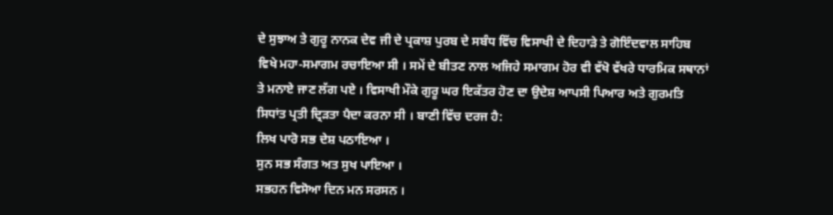ਦੇ ਸੁਝਾਅ ਤੇ ਗੁਰੂ ਨਾਨਕ ਦੇਵ ਜੀ ਦੇ ਪ੍ਰਕਾਸ਼ ਪੁਰਬ ਦੇ ਸਬੰਧ ਵਿੱਚ ਵਿਸਾਖੀ ਦੇ ਦਿਹਾੜੇ ਤੇ ਗੋਇੰਦਵਾਲ ਸਾਹਿਬ ਵਿਖੇ ਮਹਾ-ਸਮਾਗਮ ਰਚਾਇਆ ਸੀ । ਸਮੇਂ ਦੇ ਬੀਤਣ ਨਾਲ ਅਜਿਹੇ ਸਮਾਗਮ ਹੋਰ ਵੀ ਵੱਖੋ ਵੱਖਰੇ ਧਾਰਮਿਕ ਸਥਾਨਾਂ ਤੇ ਮਨਾਏ ਜਾਣ ਲੱਗ ਪਏ । ਵਿਸਾਖੀ ਮੌਕੇ ਗੁਰੂ ਘਰ ਇਕੱਤਰ ਹੋਣ ਦਾ ਉਦੇਸ਼ ਆਪਸੀ ਪਿਆਰ ਅਤੇ ਗੁਰਮਤਿ ਸਿਧਾਂਤ ਪ੍ਰਤੀ ਦ੍ਰਿੜਤਾ ਪੈਦਾ ਕਰਨਾ ਸੀ । ਬਾਣੀ ਵਿੱਚ ਦਰਜ ਹੈ:
ਲਿਖ ਪਾਰੋ ਸਭ ਦੇਸ਼ ਪਠਾਇਆ ।
ਸੁਨ ਸਭ ਸੰਗਤ ਅਤ ਸੁਖ ਪਾਇਆ ।
ਸਭਹਨ ਵਿਸੋਆ ਦਿਨ ਮਨ ਸਰਸਨ ।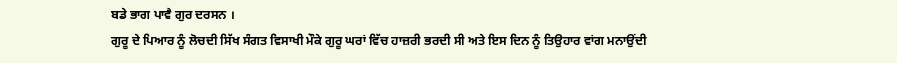ਬਡੇ ਭਾਗ ਪਾਵੈ ਗੁਰ ਦਰਸਨ ।
ਗੁਰੂ ਦੇ ਪਿਆਰ ਨੂੰ ਲੋਚਦੀ ਸਿੱਖ ਸੰਗਤ ਵਿਸਾਖੀ ਮੌਕੇ ਗੁਰੂ ਘਰਾਂ ਵਿੱਚ ਹਾਜ਼ਰੀ ਭਰਦੀ ਸੀ ਅਤੇ ਇਸ ਦਿਨ ਨੂੰ ਤਿਉਹਾਰ ਵਾਂਗ ਮਨਾਉਂਦੀ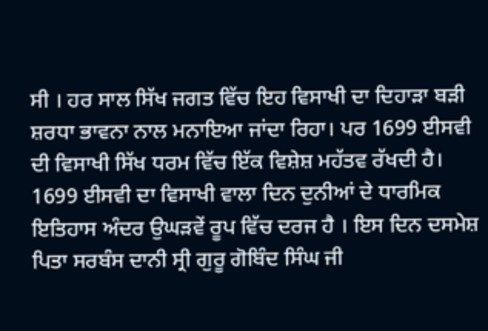ਸੀ । ਹਰ ਸਾਲ ਸਿੱਖ ਜਗਤ ਵਿੱਚ ਇਹ ਵਿਸਾਖੀ ਦਾ ਦਿਹਾੜਾ ਬੜੀ ਸ਼ਰਧਾ ਭਾਵਨਾ ਨਾਲ ਮਨਾਇਆ ਜਾਂਦਾ ਰਿਹਾ। ਪਰ 1699 ਈਸਵੀ ਦੀ ਵਿਸਾਖੀ ਸਿੱਖ ਧਰਮ ਵਿੱਚ ਇੱਕ ਵਿਸ਼ੇਸ਼ ਮਹੱਤਵ ਰੱਖਦੀ ਹੈ। 1699 ਈਸਵੀ ਦਾ ਵਿਸਾਖੀ ਵਾਲਾ ਦਿਨ ਦੁਨੀਆਂ ਦੇ ਧਾਰਮਿਕ ਇਤਿਹਾਸ ਅੰਦਰ ਉਘੜਵੇਂ ਰੂਪ ਵਿੱਚ ਦਰਜ ਹੈ । ਇਸ ਦਿਨ ਦਸਮੇਸ਼ ਪਿਤਾ ਸਰਬੰਸ ਦਾਨੀ ਸ੍ਰੀ ਗੁਰੂ ਗੋਬਿੰਦ ਸਿੰਘ ਜੀ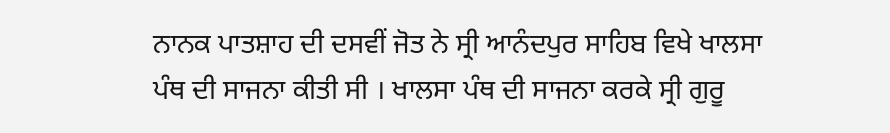ਨਾਨਕ ਪਾਤਸ਼ਾਹ ਦੀ ਦਸਵੀਂ ਜੋਤ ਨੇ ਸ੍ਰੀ ਆਨੰਦਪੁਰ ਸਾਹਿਬ ਵਿਖੇ ਖਾਲਸਾ ਪੰਥ ਦੀ ਸਾਜਨਾ ਕੀਤੀ ਸੀ । ਖਾਲਸਾ ਪੰਥ ਦੀ ਸਾਜਨਾ ਕਰਕੇ ਸ੍ਰੀ ਗੁਰੂ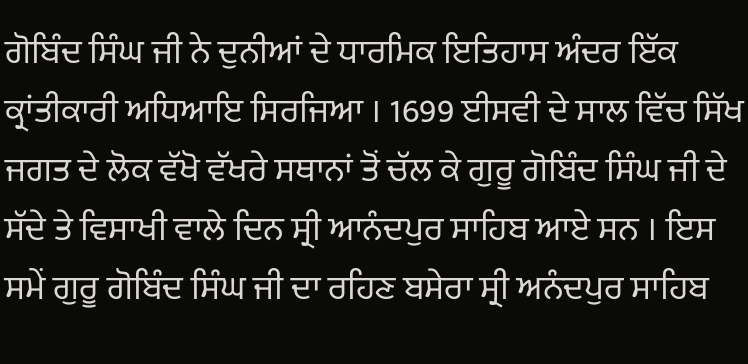ਗੋਬਿੰਦ ਸਿੰਘ ਜੀ ਨੇ ਦੁਨੀਆਂ ਦੇ ਧਾਰਮਿਕ ਇਤਿਹਾਸ ਅੰਦਰ ਇੱਕ ਕ੍ਰਾਂਤੀਕਾਰੀ ਅਧਿਆਇ ਸਿਰਜਿਆ । 1699 ਈਸਵੀ ਦੇ ਸਾਲ ਵਿੱਚ ਸਿੱਖ ਜਗਤ ਦੇ ਲੋਕ ਵੱਖੋ ਵੱਖਰੇ ਸਥਾਨਾਂ ਤੋਂ ਚੱਲ ਕੇ ਗੁਰੂ ਗੋਬਿੰਦ ਸਿੰਘ ਜੀ ਦੇ ਸੱਦੇ ਤੇ ਵਿਸਾਖੀ ਵਾਲੇ ਦਿਨ ਸ੍ਰੀ ਆਨੰਦਪੁਰ ਸਾਹਿਬ ਆਏ ਸਨ । ਇਸ ਸਮੇਂ ਗੁਰੂ ਗੋਬਿੰਦ ਸਿੰਘ ਜੀ ਦਾ ਰਹਿਣ ਬਸੇਰਾ ਸ੍ਰੀ ਅਨੰਦਪੁਰ ਸਾਹਿਬ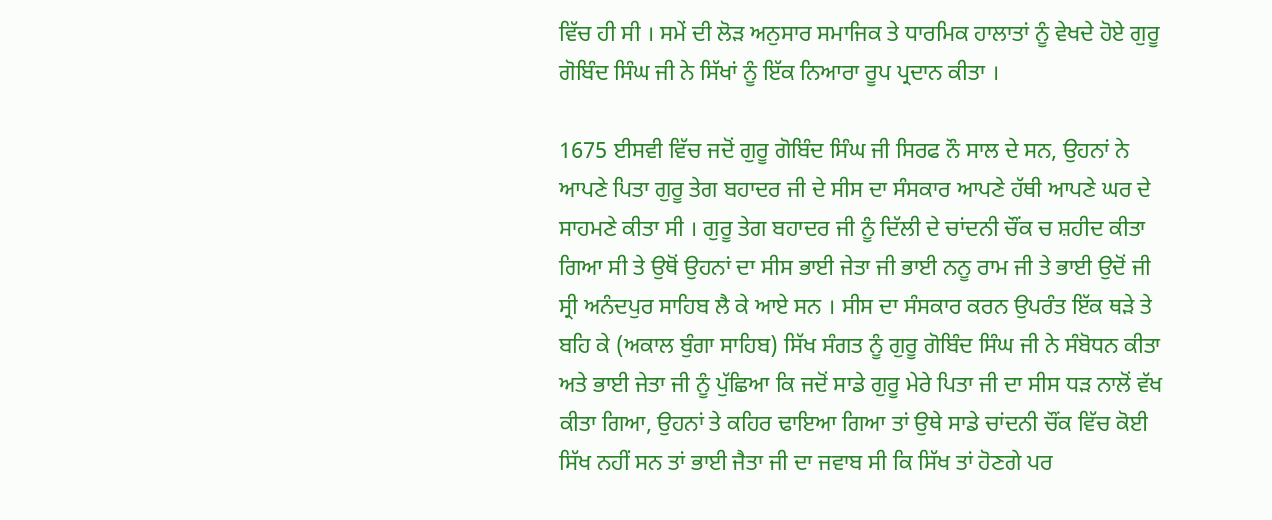ਵਿੱਚ ਹੀ ਸੀ । ਸਮੇਂ ਦੀ ਲੋੜ ਅਨੁਸਾਰ ਸਮਾਜਿਕ ਤੇ ਧਾਰਮਿਕ ਹਾਲਾਤਾਂ ਨੂੰ ਵੇਖਦੇ ਹੋਏ ਗੁਰੂ ਗੋਬਿੰਦ ਸਿੰਘ ਜੀ ਨੇ ਸਿੱਖਾਂ ਨੂੰ ਇੱਕ ਨਿਆਰਾ ਰੂਪ ਪ੍ਰਦਾਨ ਕੀਤਾ ।

1675 ਈਸਵੀ ਵਿੱਚ ਜਦੋਂ ਗੁਰੂ ਗੋਬਿੰਦ ਸਿੰਘ ਜੀ ਸਿਰਫ ਨੌ ਸਾਲ ਦੇ ਸਨ, ਉਹਨਾਂ ਨੇ ਆਪਣੇ ਪਿਤਾ ਗੁਰੂ ਤੇਗ ਬਹਾਦਰ ਜੀ ਦੇ ਸੀਸ ਦਾ ਸੰਸਕਾਰ ਆਪਣੇ ਹੱਥੀ ਆਪਣੇ ਘਰ ਦੇ ਸਾਹਮਣੇ ਕੀਤਾ ਸੀ । ਗੁਰੂ ਤੇਗ ਬਹਾਦਰ ਜੀ ਨੂੰ ਦਿੱਲੀ ਦੇ ਚਾਂਦਨੀ ਚੌਂਕ ਚ ਸ਼ਹੀਦ ਕੀਤਾ ਗਿਆ ਸੀ ਤੇ ਉਥੋਂ ਉਹਨਾਂ ਦਾ ਸੀਸ ਭਾਈ ਜੇਤਾ ਜੀ ਭਾਈ ਨਨੂ ਰਾਮ ਜੀ ਤੇ ਭਾਈ ਉਦੋਂ ਜੀ ਸ੍ਰੀ ਅਨੰਦਪੁਰ ਸਾਹਿਬ ਲੈ ਕੇ ਆਏ ਸਨ । ਸੀਸ ਦਾ ਸੰਸਕਾਰ ਕਰਨ ਉਪਰੰਤ ਇੱਕ ਥੜੇ ਤੇ ਬਹਿ ਕੇ (ਅਕਾਲ ਬੁੰਗਾ ਸਾਹਿਬ) ਸਿੱਖ ਸੰਗਤ ਨੂੰ ਗੁਰੂ ਗੋਬਿੰਦ ਸਿੰਘ ਜੀ ਨੇ ਸੰਬੋਧਨ ਕੀਤਾ ਅਤੇ ਭਾਈ ਜੇਤਾ ਜੀ ਨੂੰ ਪੁੱਛਿਆ ਕਿ ਜਦੋਂ ਸਾਡੇ ਗੁਰੂ ਮੇਰੇ ਪਿਤਾ ਜੀ ਦਾ ਸੀਸ ਧੜ ਨਾਲੋਂ ਵੱਖ ਕੀਤਾ ਗਿਆ, ਉਹਨਾਂ ਤੇ ਕਹਿਰ ਢਾਇਆ ਗਿਆ ਤਾਂ ਉਥੇ ਸਾਡੇ ਚਾਂਦਨੀ ਚੌਂਕ ਵਿੱਚ ਕੋਈ ਸਿੱਖ ਨਹੀਂ ਸਨ ਤਾਂ ਭਾਈ ਜੈਤਾ ਜੀ ਦਾ ਜਵਾਬ ਸੀ ਕਿ ਸਿੱਖ ਤਾਂ ਹੋਣਗੇ ਪਰ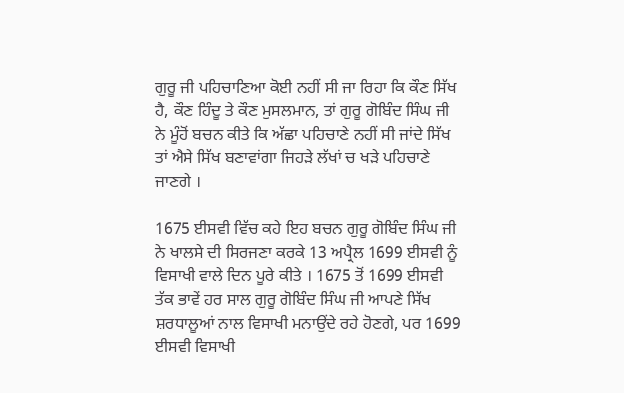ਗੁਰੂ ਜੀ ਪਹਿਚਾਣਿਆ ਕੋਈ ਨਹੀਂ ਸੀ ਜਾ ਰਿਹਾ ਕਿ ਕੌਣ ਸਿੱਖ ਹੈ, ਕੌਣ ਹਿੰਦੂ ਤੇ ਕੌਣ ਮੁਸਲਮਾਨ, ਤਾਂ ਗੁਰੂ ਗੋਬਿੰਦ ਸਿੰਘ ਜੀ ਨੇ ਮੂੰਹੋਂ ਬਚਨ ਕੀਤੇ ਕਿ ਅੱਛਾ ਪਹਿਚਾਣੇ ਨਹੀਂ ਸੀ ਜਾਂਦੇ ਸਿੱਖ ਤਾਂ ਐਸੇ ਸਿੱਖ ਬਣਾਵਾਂਗਾ ਜਿਹੜੇ ਲੱਖਾਂ ਚ ਖੜੇ ਪਹਿਚਾਣੇ ਜਾਣਗੇ ।

1675 ਈਸਵੀ ਵਿੱਚ ਕਹੇ ਇਹ ਬਚਨ ਗੁਰੂ ਗੋਬਿੰਦ ਸਿੰਘ ਜੀ ਨੇ ਖਾਲਸੇ ਦੀ ਸਿਰਜਣਾ ਕਰਕੇ 13 ਅਪ੍ਰੈਲ 1699 ਈਸਵੀ ਨੂੰ ਵਿਸਾਖੀ ਵਾਲੇ ਦਿਨ ਪੂਰੇ ਕੀਤੇ । 1675 ਤੋਂ 1699 ਈਸਵੀ ਤੱਕ ਭਾਵੇਂ ਹਰ ਸਾਲ ਗੁਰੂ ਗੋਬਿੰਦ ਸਿੰਘ ਜੀ ਆਪਣੇ ਸਿੱਖ ਸ਼ਰਧਾਲੂਆਂ ਨਾਲ ਵਿਸਾਖੀ ਮਨਾਉਂਦੇ ਰਹੇ ਹੋਣਗੇ, ਪਰ 1699 ਈਸਵੀ ਵਿਸਾਖੀ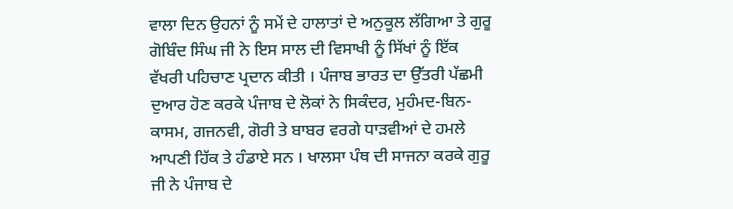ਵਾਲਾ ਦਿਨ ਉਹਨਾਂ ਨੂੰ ਸਮੇਂ ਦੇ ਹਾਲਾਤਾਂ ਦੇ ਅਨੁਕੂਲ ਲੱਗਿਆ ਤੇ ਗੁਰੂ ਗੋਬਿੰਦ ਸਿੰਘ ਜੀ ਨੇ ਇਸ ਸਾਲ ਦੀ ਵਿਸਾਖੀ ਨੂੰ ਸਿੱਖਾਂ ਨੂੰ ਇੱਕ ਵੱਖਰੀ ਪਹਿਚਾਣ ਪ੍ਰਦਾਨ ਕੀਤੀ । ਪੰਜਾਬ ਭਾਰਤ ਦਾ ਉੱਤਰੀ ਪੱਛਮੀ ਦੁਆਰ ਹੋਣ ਕਰਕੇ ਪੰਜਾਬ ਦੇ ਲੋਕਾਂ ਨੇ ਸਿਕੰਦਰ, ਮੁਹੰਮਦ-ਬਿਨ-ਕਾਸਮ, ਗਜਨਵੀ, ਗੋਰੀ ਤੇ ਬਾਬਰ ਵਰਗੇ ਧਾੜਵੀਆਂ ਦੇ ਹਮਲੇ ਆਪਣੀ ਹਿੱਕ ਤੇ ਹੰਡਾਏ ਸਨ । ਖਾਲਸਾ ਪੰਥ ਦੀ ਸਾਜਨਾ ਕਰਕੇ ਗੁਰੂ ਜੀ ਨੇ ਪੰਜਾਬ ਦੇ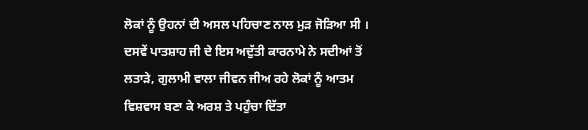ਲੋਕਾਂ ਨੂੰ ਉਹਨਾਂ ਦੀ ਅਸਲ ਪਹਿਚਾਣ ਨਾਲ ਮੁੜ ਜੋੜਿਆ ਸੀ । ਦਸਵੇਂ ਪਾਤਸ਼ਾਹ ਜੀ ਦੇ ਇਸ ਅਦੁੱਤੀ ਕਾਰਨਾਮੇ ਨੇ ਸਦੀਆਂ ਤੋਂ ਲਤਾੜੇ, ਗੁਲਾਮੀ ਵਾਲਾ ਜੀਵਨ ਜੀਅ ਰਹੇ ਲੋਕਾਂ ਨੂੰ ਆਤਮ ਵਿਸ਼ਵਾਸ ਬਣਾ ਕੇ ਅਰਸ਼ ਤੇ ਪਹੁੰਚਾ ਦਿੱਤਾ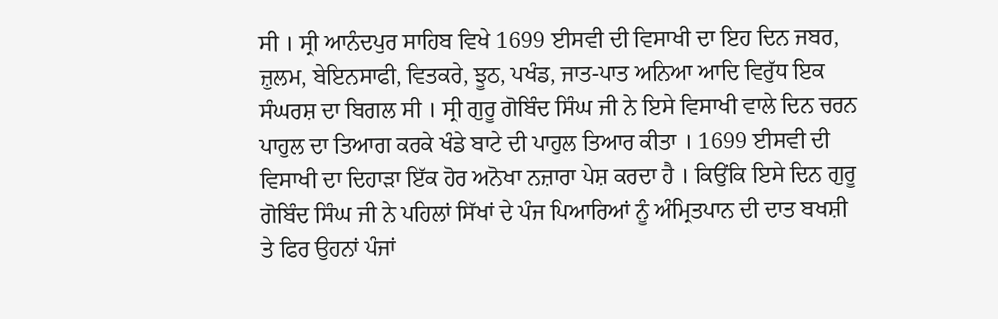ਸੀ । ਸ੍ਰੀ ਆਨੰਦਪੁਰ ਸਾਹਿਬ ਵਿਖੇ 1699 ਈਸਵੀ ਦੀ ਵਿਸਾਖੀ ਦਾ ਇਹ ਦਿਨ ਜਬਰ, ਜ਼ੁਲਮ, ਬੇਇਨਸਾਫੀ, ਵਿਤਕਰੇ, ਝੂਠ, ਪਖੰਡ, ਜਾਤ-ਪਾਤ ਅਨਿਆ ਆਦਿ ਵਿਰੁੱਧ ਇਕ ਸੰਘਰਸ਼ ਦਾ ਬਿਗਲ ਸੀ । ਸ੍ਰੀ ਗੁਰੂ ਗੋਬਿੰਦ ਸਿੰਘ ਜੀ ਨੇ ਇਸੇ ਵਿਸਾਖੀ ਵਾਲੇ ਦਿਨ ਚਰਨ ਪਾਹੁਲ ਦਾ ਤਿਆਗ ਕਰਕੇ ਖੰਡੇ ਬਾਟੇ ਦੀ ਪਾਹੁਲ ਤਿਆਰ ਕੀਤਾ । 1699 ਈਸਵੀ ਦੀ ਵਿਸਾਖੀ ਦਾ ਦਿਹਾੜਾ ਇੱਕ ਹੋਰ ਅਨੋਖਾ ਨਜ਼ਾਰਾ ਪੇਸ਼ ਕਰਦਾ ਹੈ । ਕਿਉਂਕਿ ਇਸੇ ਦਿਨ ਗੁਰੂ ਗੋਬਿੰਦ ਸਿੰਘ ਜੀ ਨੇ ਪਹਿਲਾਂ ਸਿੱਖਾਂ ਦੇ ਪੰਜ ਪਿਆਰਿਆਂ ਨੂੰ ਅੰਮ੍ਰਿਤਪਾਨ ਦੀ ਦਾਤ ਬਖਸ਼ੀ ਤੇ ਫਿਰ ਉਹਨਾਂ ਪੰਜਾਂ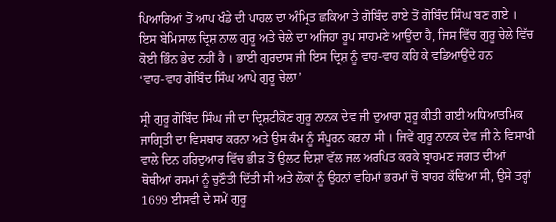ਪਿਆਰਿਆਂ ਤੋਂ ਆਪ ਖੰਡੇ ਦੀ ਪਾਹਲ ਦਾ ਅੰਮ੍ਰਿਤ ਛਕਿਆ ਤੇ ਗੋਬਿੰਦ ਰਾਏ ਤੋਂ ਗੋਬਿੰਦ ਸਿੰਘ ਬਣ ਗਏ । ਇਸ ਬੇਮਿਸਾਲ ਦ੍ਰਿਸ਼ ਨਾਲ ਗੁਰੂ ਅਤੇ ਚੇਲੇ ਦਾ ਅਜਿਹਾ ਰੂਪ ਸਾਹਮਣੇ ਆਉਂਦਾ ਹੈ, ਜਿਸ ਵਿੱਚ ਗੁਰੂ ਚੇਲੇ ਵਿੱਚ ਕੋਈ ਭਿੰਨ ਭੇਦ ਨਹੀਂ ਹੈ । ਭਾਈ ਗੁਰਦਾਸ ਜੀ ਇਸ ਦ੍ਰਿਸ਼ ਨੂੰ ਵਾਹ-ਵਾਹ ਕਹਿ ਕੇ ਵਡਿਆਉਂਦੇ ਹਨ
‘ਵਾਹ-ਵਾਹ ਗੋਬਿੰਦ ਸਿੰਘ ਆਪੇ ਗੁਰੂ ਚੇਲਾ’

ਸ੍ਰੀ ਗੁਰੂ ਗੋਬਿੰਦ ਸਿੰਘ ਜੀ ਦਾ ਦ੍ਰਿਸ਼ਟੀਕੋਣ ਗੁਰੂ ਨਾਨਕ ਦੇਵ ਜੀ ਦੁਆਰਾ ਸ਼ੁਰੂ ਕੀਤੀ ਗਈ ਅਧਿਆਤਮਿਕ ਜਾਗ੍ਰਿਤੀ ਦਾ ਵਿਸਥਾਰ ਕਰਨਾ ਅਤੇ ਉਸ ਕੰਮ ਨੂੰ ਸੰਪੂਰਨ ਕਰਨਾ ਸੀ । ਜਿਵੇਂ ਗੁਰੂ ਨਾਨਕ ਦੇਵ ਜੀ ਨੇ ਵਿਸਾਖੀ ਵਾਲੇ ਦਿਨ ਹਰਿਦੁਆਰ ਵਿੱਚ ਭੀੜ ਤੋਂ ਉਲਟ ਦਿਸ਼ਾ ਵੱਲ ਜਲ ਅਰਪਿਤ ਕਰਕੇ ਬ੍ਰਾਹਮਣ ਜਗਤ ਦੀਆਂ ਥੋਥੀਆਂ ਰਸਮਾਂ ਨੂੰ ਚੁਣੌਤੀ ਦਿੱਤੀ ਸੀ ਅਤੇ ਲੋਕਾਂ ਨੂੰ ਉਹਨਾਂ ਵਹਿਮਾਂ ਭਰਮਾਂ ਚੋਂ ਬਾਹਰ ਕੱਢਿਆ ਸੀ, ਉਸੇ ਤਰ੍ਹਾਂ 1699 ਈਸਵੀ ਦੇ ਸਮੇਂ ਗੁਰੂ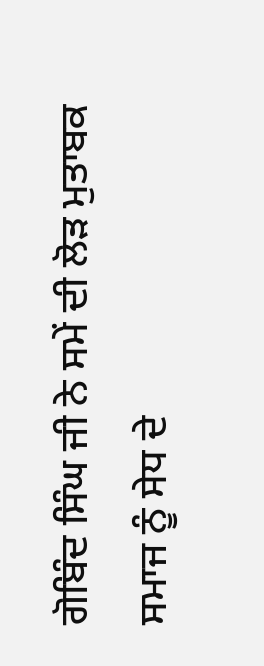ਗੋਬਿੰਦ ਸਿੰਘ ਜੀ ਨੇ ਸਮੇਂ ਦੀ ਲੋੜ ਮੁਤਾਬਕ ਸਮਾਜ ਨੂੰ ਸੇਧ ਦੇ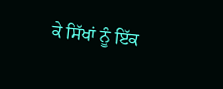ਕੇ ਸਿੱਖਾਂ ਨੂੰ ਇੱਕ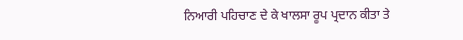ਨਿਆਰੀ ਪਹਿਚਾਣ ਦੇ ਕੇ ਖਾਲਸਾ ਰੂਪ ਪ੍ਰਦਾਨ ਕੀਤਾ ਤੇ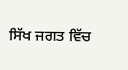ਸਿੱਖ ਜਗਤ ਵਿੱਚ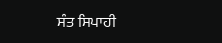ਸੰਤ ਸਿਪਾਹੀ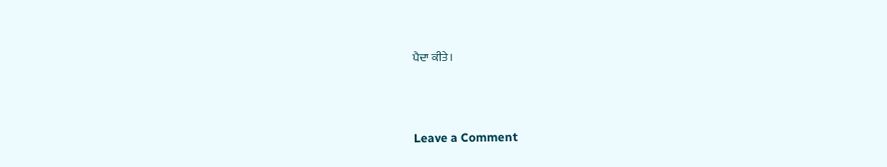ਪੈਦਾ ਕੀਤੇ ।



Leave a Comment